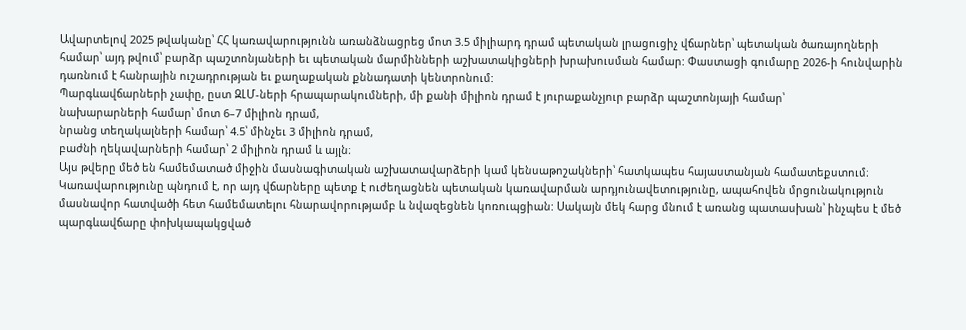Ավարտելով 2025 թվականը՝ ՀՀ կառավարությունն առանձնացրեց մոտ 3.5 միլիարդ դրամ պետական լրացուցիչ վճարներ՝ պետական ծառայողների համար՝ այդ թվում՝ բարձր պաշտոնյաների եւ պետական մարմինների աշխատակիցների խրախուսման համար: Փաստացի գումարը 2026-ի հունվարին դառնում է հանրային ուշադրության եւ քաղաքական քննադատի կենտրոնում:
Պարգևավճարների չափը, ըստ ԶԼՄ-ների հրապարակումների, մի քանի միլիոն դրամ է յուրաքանչյուր բարձր պաշտոնյայի համար՝
նախարարների համար՝ մոտ 6–7 միլիոն դրամ,
նրանց տեղակալների համար՝ 4.5՝ մինչեւ 3 միլիոն դրամ,
բաժնի ղեկավարների համար՝ 2 միլիոն դրամ և այլն։
Այս թվերը մեծ են համեմատած միջին մասնագիտական աշխատավարձերի կամ կենսաթոշակների՝ հատկապես հայաստանյան համատեքստում։
Կառավարությունը պնդում է, որ այդ վճարները պետք է ուժեղացնեն պետական կառավարման արդյունավետությունը, ապահովեն մրցունակություն մասնավոր հատվածի հետ համեմատելու հնարավորությամբ և նվազեցնեն կոռուպցիան: Սակայն մեկ հարց մնում է առանց պատասխան՝ ինչպես է մեծ պարգևավճարը փոխկապակցված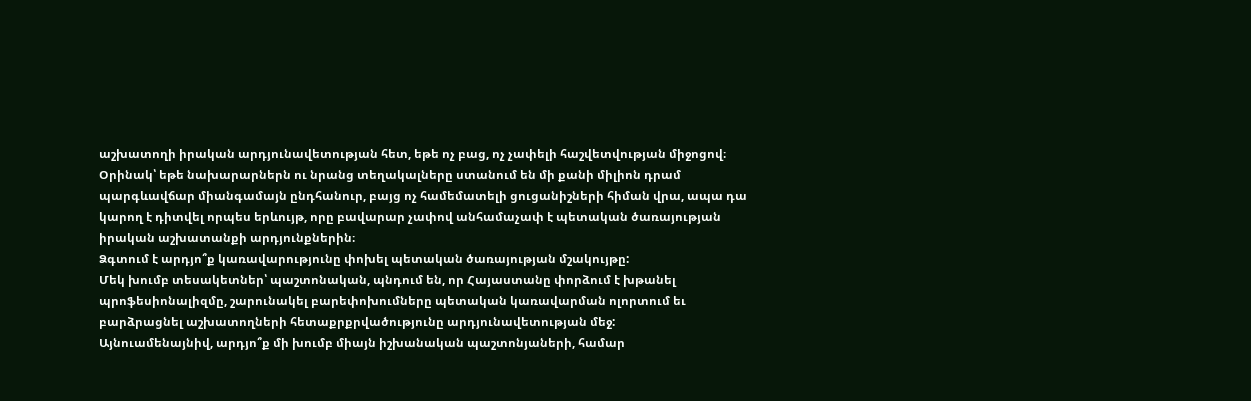աշխատողի իրական արդյունավետության հետ, եթե ոչ բաց, ոչ չափելի հաշվետվության միջոցով։
Օրինակ՝ եթե նախարարներն ու նրանց տեղակալները ստանում են մի քանի միլիոն դրամ պարգևավճար միանգամայն ընդհանուր, բայց ոչ համեմատելի ցուցանիշների հիման վրա, ապա դա կարող է դիտվել որպես երևույթ, որը բավարար չափով անհամաչափ է պետական ծառայության իրական աշխատանքի արդյունքներին։
Ձգտում է արդյո՞ք կառավարությունը փոխել պետական ծառայության մշակույթը:
Մեկ խումբ տեսակետներ՝ պաշտոնական, պնդում են, որ Հայաստանը փորձում է խթանել պրոֆեսիոնալիզմը, շարունակել բարեփոխումները պետական կառավարման ոլորտում եւ բարձրացնել աշխատողների հետաքրքրվածությունը արդյունավետության մեջ:
Այնուամենայնիվ, արդյո՞ք մի խումբ միայն իշխանական պաշտոնյաների, համար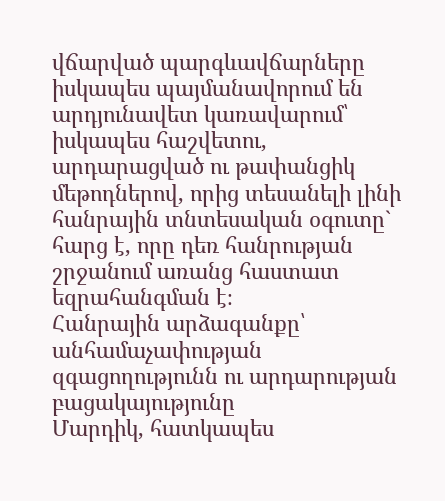վճարված պարգևավճարները իսկապես պայմանավորում են արդյունավետ կառավարում՝ իսկապես հաշվետու, արդարացված ու թափանցիկ մեթոդներով, որից տեսանելի լինի հանրային տնտեսական օգուտը` հարց է, որը դեռ հանրության շրջանում առանց հաստատ եզրահանգման է։
Հանրային արձագանքը՝ անհամաչափության զգացողությունն ու արդարության բացակայությունը
Մարդիկ, հատկապես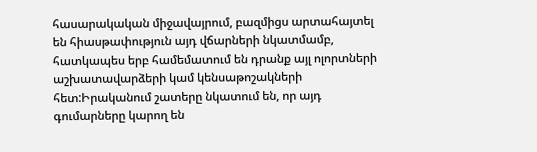հասարակական միջավայրում, բազմիցս արտահայտել են հիասթափություն այդ վճարների նկատմամբ, հատկապես երբ համեմատում են դրանք այլ ոլորտների աշխատավարձերի կամ կենսաթոշակների հետ:Իրականում շատերը նկատում են, որ այդ գումարները կարող են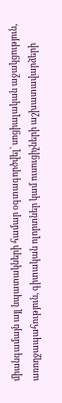միանգամայն այլ նպատակների համար օգտագործվել՝ սոցիալական աջակցություն, առողջապահություն, գիտական ոլորտներ կամ ուսուցիչների աշխատավարձերի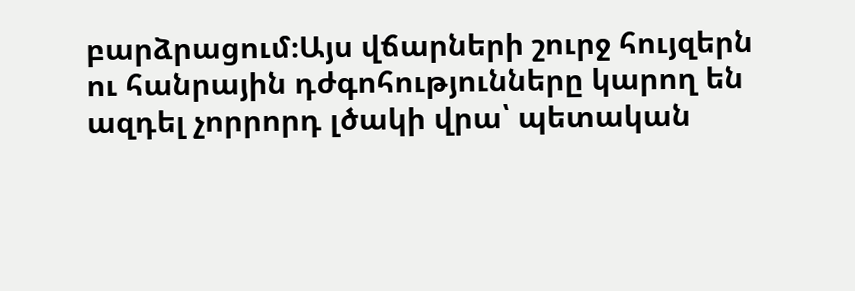բարձրացում։Այս վճարների շուրջ հույզերն ու հանրային դժգոհությունները կարող են ազդել չորրորդ լծակի վրա՝ պետական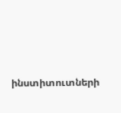ինստիտուտների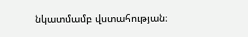նկատմամբ վստահության։